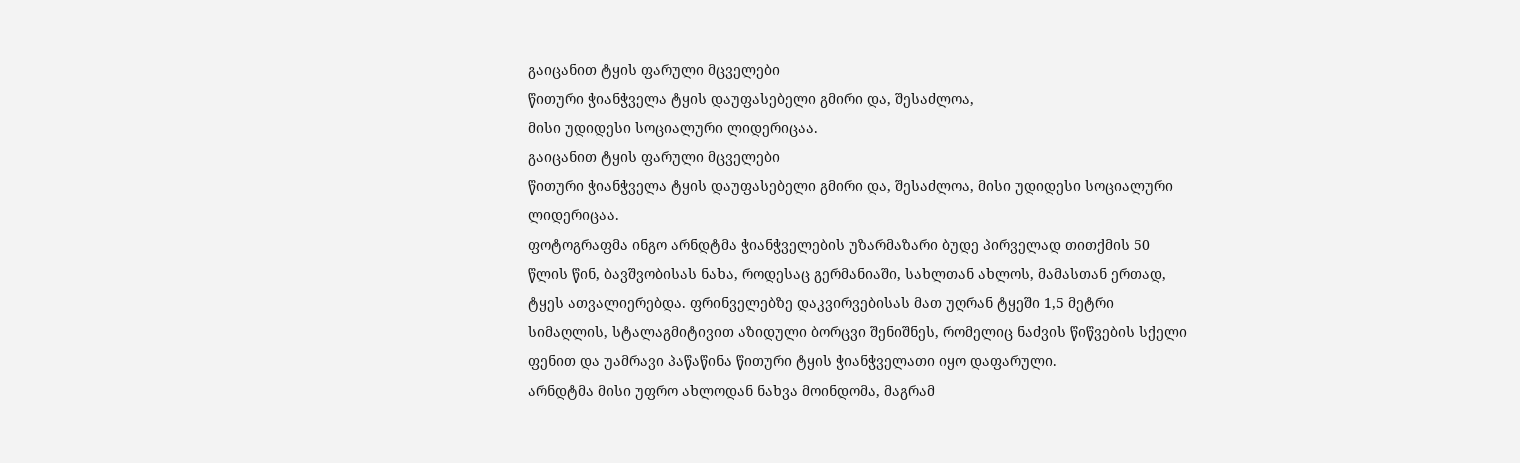გაიცანით ტყის ფარული მცველები
წითური ჭიანჭველა ტყის დაუფასებელი გმირი და, შესაძლოა,
მისი უდიდესი სოციალური ლიდერიცაა.
გაიცანით ტყის ფარული მცველები
წითური ჭიანჭველა ტყის დაუფასებელი გმირი და, შესაძლოა, მისი უდიდესი სოციალური ლიდერიცაა.
ფოტოგრაფმა ინგო არნდტმა ჭიანჭველების უზარმაზარი ბუდე პირველად თითქმის 50 წლის წინ, ბავშვობისას ნახა, როდესაც გერმანიაში, სახლთან ახლოს, მამასთან ერთად, ტყეს ათვალიერებდა. ფრინველებზე დაკვირვებისას მათ უღრან ტყეში 1,5 მეტრი სიმაღლის, სტალაგმიტივით აზიდული ბორცვი შენიშნეს, რომელიც ნაძვის წიწვების სქელი ფენით და უამრავი პაწაწინა წითური ტყის ჭიანჭველათი იყო დაფარული.
არნდტმა მისი უფრო ახლოდან ნახვა მოინდომა, მაგრამ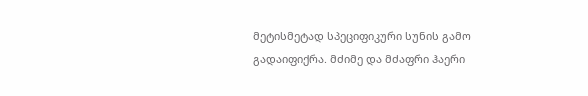მეტისმეტად სპეციფიკური სუნის გამო გადაიფიქრა. მძიმე და მძაფრი ჰაერი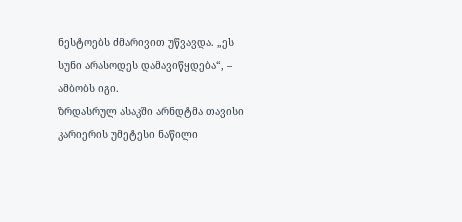ნესტოებს ძმარივით უწვავდა. „ეს სუნი არასოდეს დამავიწყდება“, – ამბობს იგი.
ზრდასრულ ასაკში არნდტმა თავისი კარიერის უმეტესი ნაწილი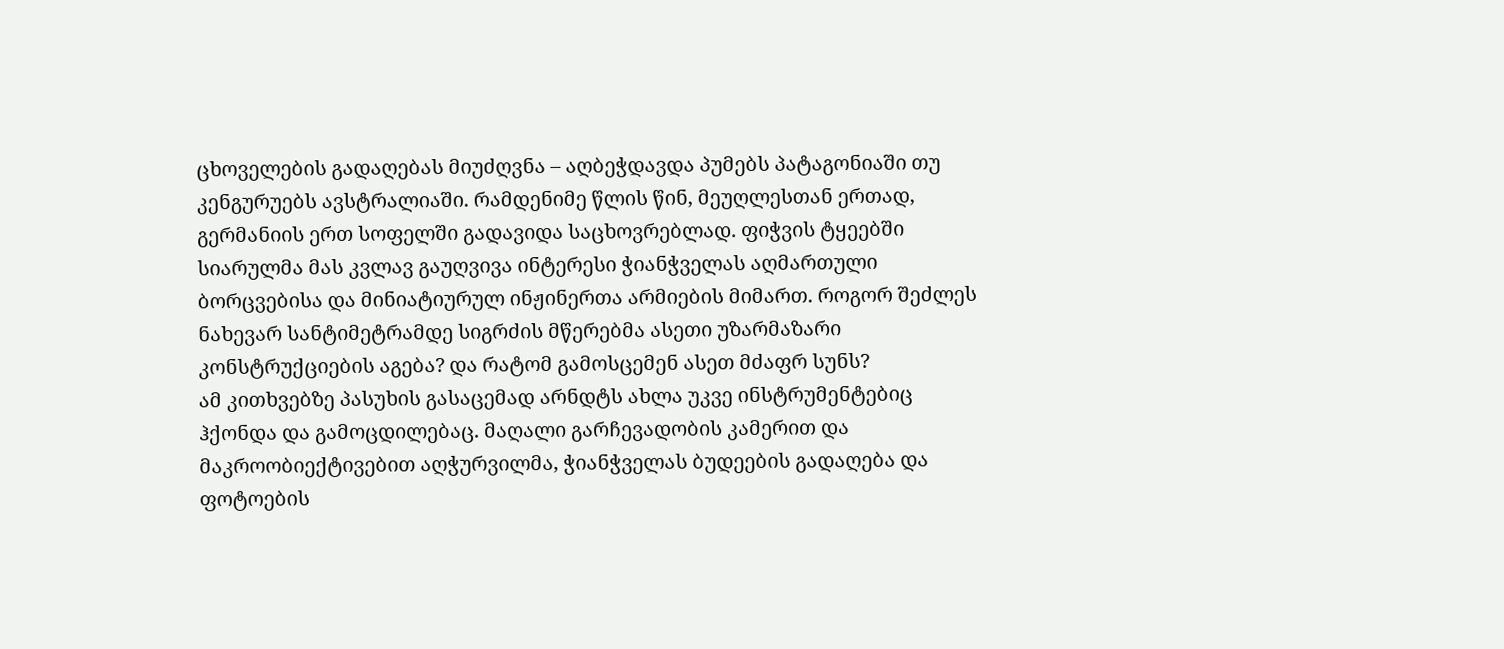ცხოველების გადაღებას მიუძღვნა – აღბეჭდავდა პუმებს პატაგონიაში თუ კენგურუებს ავსტრალიაში. რამდენიმე წლის წინ, მეუღლესთან ერთად, გერმანიის ერთ სოფელში გადავიდა საცხოვრებლად. ფიჭვის ტყეებში სიარულმა მას კვლავ გაუღვივა ინტერესი ჭიანჭველას აღმართული ბორცვებისა და მინიატიურულ ინჟინერთა არმიების მიმართ. როგორ შეძლეს ნახევარ სანტიმეტრამდე სიგრძის მწერებმა ასეთი უზარმაზარი კონსტრუქციების აგება? და რატომ გამოსცემენ ასეთ მძაფრ სუნს?
ამ კითხვებზე პასუხის გასაცემად არნდტს ახლა უკვე ინსტრუმენტებიც ჰქონდა და გამოცდილებაც. მაღალი გარჩევადობის კამერით და მაკროობიექტივებით აღჭურვილმა, ჭიანჭველას ბუდეების გადაღება და ფოტოების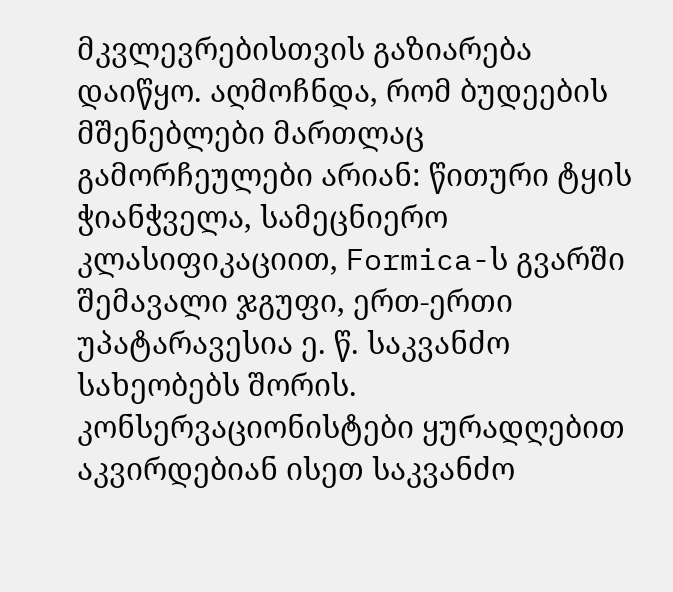მკვლევრებისთვის გაზიარება დაიწყო. აღმოჩნდა, რომ ბუდეების მშენებლები მართლაც გამორჩეულები არიან: წითური ტყის ჭიანჭველა, სამეცნიერო კლასიფიკაციით, Formica-ს გვარში შემავალი ჯგუფი, ერთ-ერთი უპატარავესია ე. წ. საკვანძო სახეობებს შორის.
კონსერვაციონისტები ყურადღებით აკვირდებიან ისეთ საკვანძო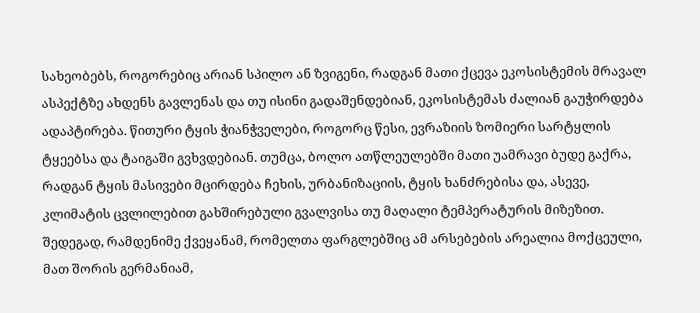სახეობებს, როგორებიც არიან სპილო ან ზვიგენი, რადგან მათი ქცევა ეკოსისტემის მრავალ ასპექტზე ახდენს გავლენას და თუ ისინი გადაშენდებიან, ეკოსისტემას ძალიან გაუჭირდება ადაპტირება. წითური ტყის ჭიანჭველები, როგორც წესი, ევრაზიის ზომიერი სარტყლის ტყეებსა და ტაიგაში გვხვდებიან. თუმცა, ბოლო ათწლეულებში მათი უამრავი ბუდე გაქრა, რადგან ტყის მასივები მცირდება ჩეხის, ურბანიზაციის, ტყის ხანძრებისა და, ასევე, კლიმატის ცვლილებით გახშირებული გვალვისა თუ მაღალი ტემპერატურის მიზეზით. შედეგად, რამდენიმე ქვეყანამ, რომელთა ფარგლებშიც ამ არსებების არეალია მოქცეული, მათ შორის გერმანიამ,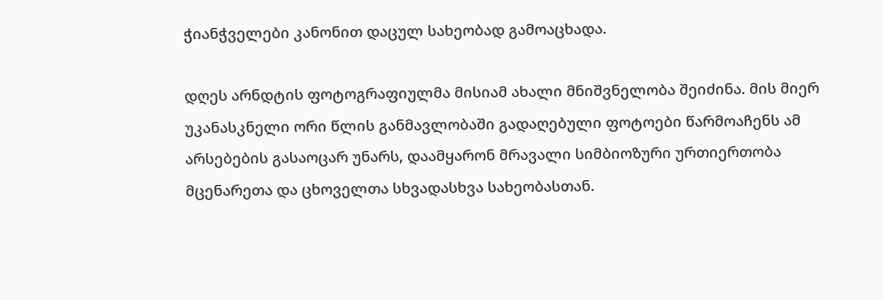ჭიანჭველები კანონით დაცულ სახეობად გამოაცხადა.

დღეს არნდტის ფოტოგრაფიულმა მისიამ ახალი მნიშვნელობა შეიძინა. მის მიერ უკანასკნელი ორი წლის განმავლობაში გადაღებული ფოტოები წარმოაჩენს ამ არსებების გასაოცარ უნარს, დაამყარონ მრავალი სიმბიოზური ურთიერთობა მცენარეთა და ცხოველთა სხვადასხვა სახეობასთან.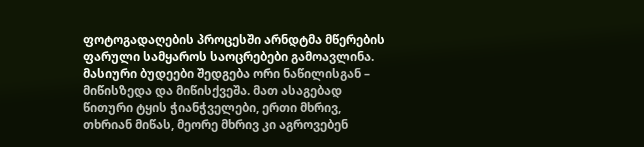ფოტოგადაღების პროცესში არნდტმა მწერების ფარული სამყაროს საოცრებები გამოავლინა.
მასიური ბუდეები შედგება ორი ნაწილისგან – მიწისზედა და მიწისქვეშა. მათ ასაგებად წითური ტყის ჭიანჭველები, ერთი მხრივ, თხრიან მიწას, მეორე მხრივ კი აგროვებენ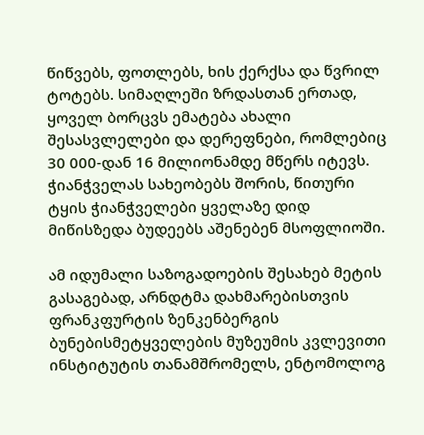წიწვებს, ფოთლებს, ხის ქერქსა და წვრილ ტოტებს. სიმაღლეში ზრდასთან ერთად, ყოველ ბორცვს ემატება ახალი შესასვლელები და დერეფნები, რომლებიც 30 000-დან 16 მილიონამდე მწერს იტევს. ჭიანჭველას სახეობებს შორის, წითური ტყის ჭიანჭველები ყველაზე დიდ მიწისზედა ბუდეებს აშენებენ მსოფლიოში.

ამ იდუმალი საზოგადოების შესახებ მეტის გასაგებად, არნდტმა დახმარებისთვის ფრანკფურტის ზენკენბერგის ბუნებისმეტყველების მუზეუმის კვლევითი ინსტიტუტის თანამშრომელს, ენტომოლოგ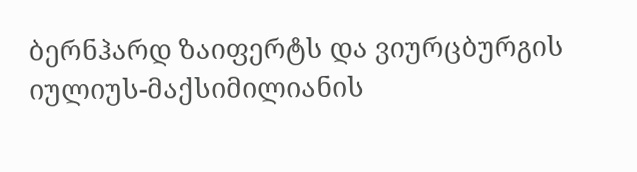ბერნჰარდ ზაიფერტს და ვიურცბურგის იულიუს-მაქსიმილიანის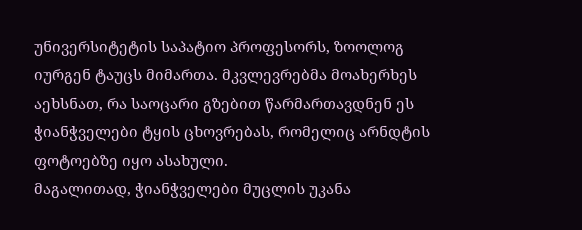უნივერსიტეტის საპატიო პროფესორს, ზოოლოგ იურგენ ტაუცს მიმართა. მკვლევრებმა მოახერხეს აეხსნათ, რა საოცარი გზებით წარმართავდნენ ეს ჭიანჭველები ტყის ცხოვრებას, რომელიც არნდტის ფოტოებზე იყო ასახული.
მაგალითად, ჭიანჭველები მუცლის უკანა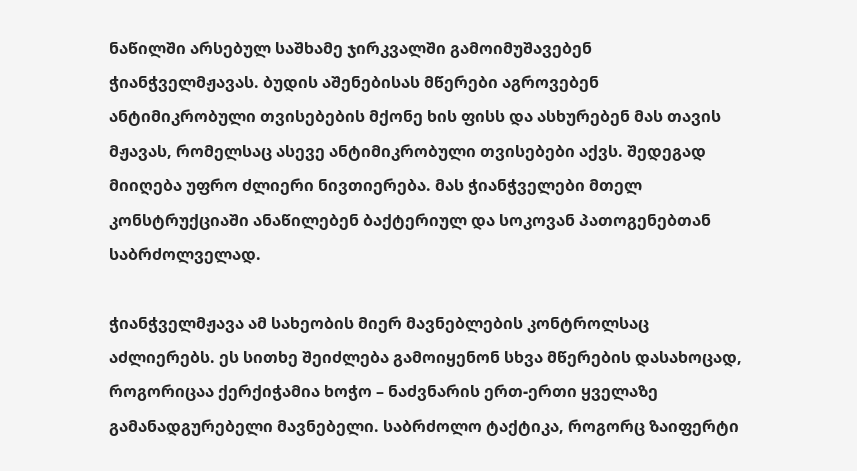ნაწილში არსებულ საშხამე ჯირკვალში გამოიმუშავებენ ჭიანჭველმჟავას. ბუდის აშენებისას მწერები აგროვებენ ანტიმიკრობული თვისებების მქონე ხის ფისს და ასხურებენ მას თავის მჟავას, რომელსაც ასევე ანტიმიკრობული თვისებები აქვს. შედეგად მიიღება უფრო ძლიერი ნივთიერება. მას ჭიანჭველები მთელ კონსტრუქციაში ანაწილებენ ბაქტერიულ და სოკოვან პათოგენებთან საბრძოლველად.

ჭიანჭველმჟავა ამ სახეობის მიერ მავნებლების კონტროლსაც აძლიერებს. ეს სითხე შეიძლება გამოიყენონ სხვა მწერების დასახოცად, როგორიცაა ქერქიჭამია ხოჭო – ნაძვნარის ერთ-ერთი ყველაზე გამანადგურებელი მავნებელი. საბრძოლო ტაქტიკა, როგორც ზაიფერტი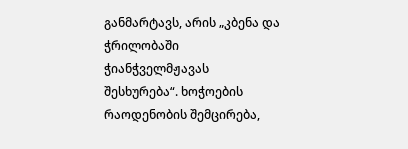განმარტავს, არის „კბენა და ჭრილობაში ჭიანჭველმჟავას შესხურება“. ხოჭოების რაოდენობის შემცირება,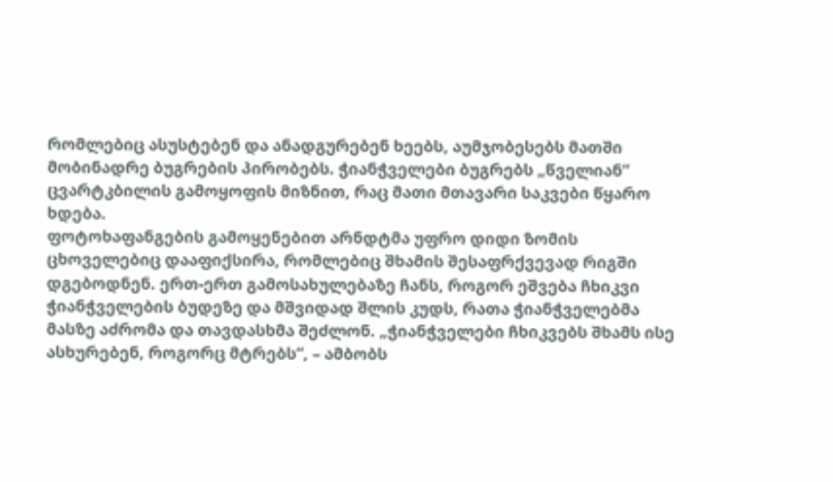რომლებიც ასუსტებენ და ანადგურებენ ხეებს, აუმჯობესებს მათში მობინადრე ბუგრების პირობებს. ჭიანჭველები ბუგრებს „წველიან“ ცვარტკბილის გამოყოფის მიზნით, რაც მათი მთავარი საკვები წყარო ხდება.
ფოტოხაფანგების გამოყენებით არნდტმა უფრო დიდი ზომის ცხოველებიც დააფიქსირა, რომლებიც შხამის შესაფრქვევად რიგში დგებოდნენ. ერთ-ერთ გამოსახულებაზე ჩანს, როგორ ეშვება ჩხიკვი ჭიანჭველების ბუდეზე და მშვიდად შლის კუდს, რათა ჭიანჭველებმა მასზე აძრომა და თავდასხმა შეძლონ. „ჭიანჭველები ჩხიკვებს შხამს ისე ასხურებენ, როგორც მტრებს“, – ამბობს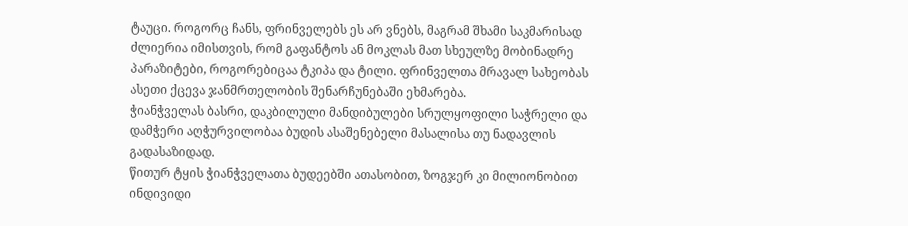ტაუცი. როგორც ჩანს, ფრინველებს ეს არ ვნებს, მაგრამ შხამი საკმარისად ძლიერია იმისთვის, რომ გაფანტოს ან მოკლას მათ სხეულზე მობინადრე პარაზიტები, როგორებიცაა ტკიპა და ტილი. ფრინველთა მრავალ სახეობას ასეთი ქცევა ჯანმრთელობის შენარჩუნებაში ეხმარება.
ჭიანჭველას ბასრი, დაკბილული მანდიბულები სრულყოფილი საჭრელი და დამჭერი აღჭურვილობაა ბუდის ასაშენებელი მასალისა თუ ნადავლის გადასაზიდად.
წითურ ტყის ჭიანჭველათა ბუდეებში ათასობით, ზოგჯერ კი მილიონობით ინდივიდი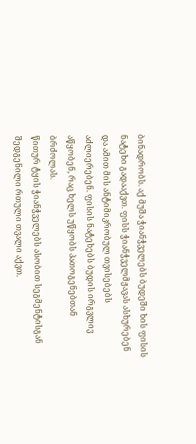ბინადრობს. აქ მუშა ჭიანჭველებს ბუდეში ხის ფისის ნატეხი გადააქვთ. ფისს ჭიანჭველმჟავას ასხურებენ და ამით მის ანტიმიკრობულ თვისებებს აძლიერებენ. ფისის ნატეხებს ბუდის ირგვლივ აწყობენ, რაც ხელს უწყობს პათოგენებთან ბრძოლას.
წითურ ტყის ჭიანჭველებს ასობით სეგმენტისგან შედგენილი რთული თვალი აქვთ.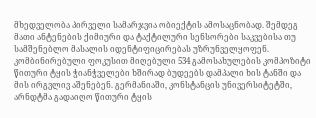მხედველობა პირველი სამარჯვია ობიექტის ამოსაცნობად. შემდეგ მათი ანტენების ქიმიური და ტაქტილური სენსორები საკვებისა თუ სამშენებლო მასალის იდენტიფიცირებას უზრუნველყოფენ. კომბინირებული ფოკუსით მიღებული 534 გამოსახულების კომპოზიტი
წითური ტყის ჭიანჭველები ხშირად ბუდეებს დამპალი ხის ტანში და მის ირგვლივ აშენებენ. გერმანიაში, კონსტანცის უნივერსიტეტში, არნდტმა გადაიღო წითური ტყის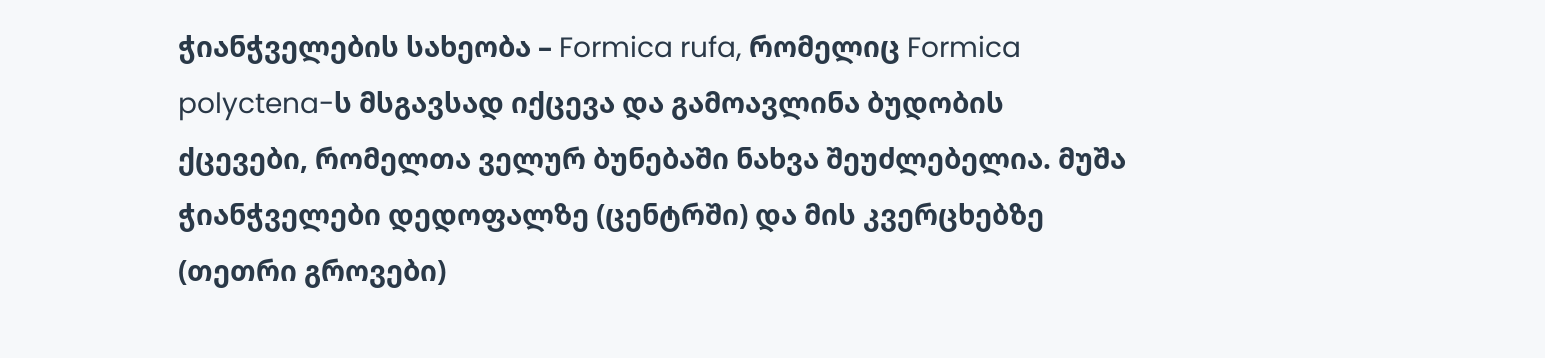ჭიანჭველების სახეობა – Formica rufa, რომელიც Formica polyctena-ს მსგავსად იქცევა და გამოავლინა ბუდობის ქცევები, რომელთა ველურ ბუნებაში ნახვა შეუძლებელია. მუშა ჭიანჭველები დედოფალზე (ცენტრში) და მის კვერცხებზე (თეთრი გროვები)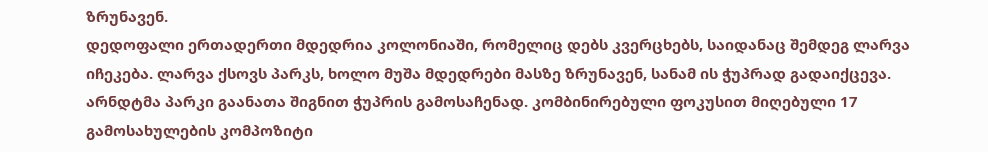ზრუნავენ.
დედოფალი ერთადერთი მდედრია კოლონიაში, რომელიც დებს კვერცხებს, საიდანაც შემდეგ ლარვა იჩეკება. ლარვა ქსოვს პარკს, ხოლო მუშა მდედრები მასზე ზრუნავენ, სანამ ის ჭუპრად გადაიქცევა. არნდტმა პარკი გაანათა შიგნით ჭუპრის გამოსაჩენად. კომბინირებული ფოკუსით მიღებული 17 გამოსახულების კომპოზიტი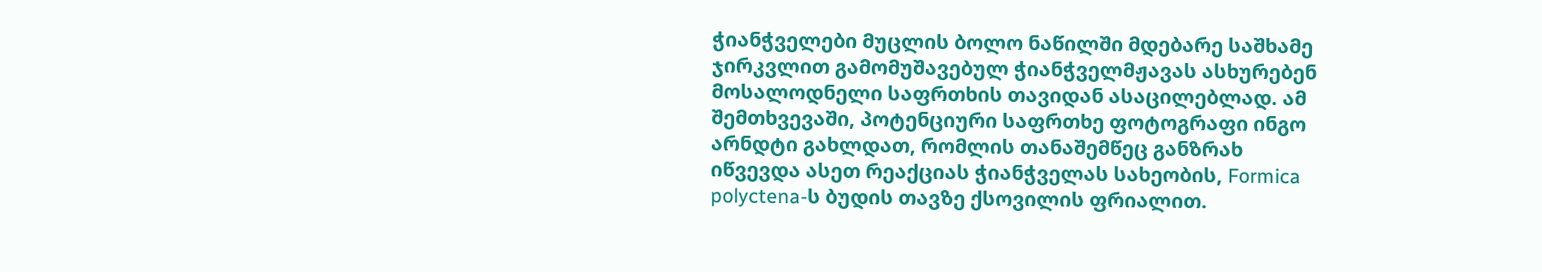ჭიანჭველები მუცლის ბოლო ნაწილში მდებარე საშხამე ჯირკვლით გამომუშავებულ ჭიანჭველმჟავას ასხურებენ მოსალოდნელი საფრთხის თავიდან ასაცილებლად. ამ შემთხვევაში, პოტენციური საფრთხე ფოტოგრაფი ინგო არნდტი გახლდათ, რომლის თანაშემწეც განზრახ იწვევდა ასეთ რეაქციას ჭიანჭველას სახეობის, Formica polyctena-ს ბუდის თავზე ქსოვილის ფრიალით.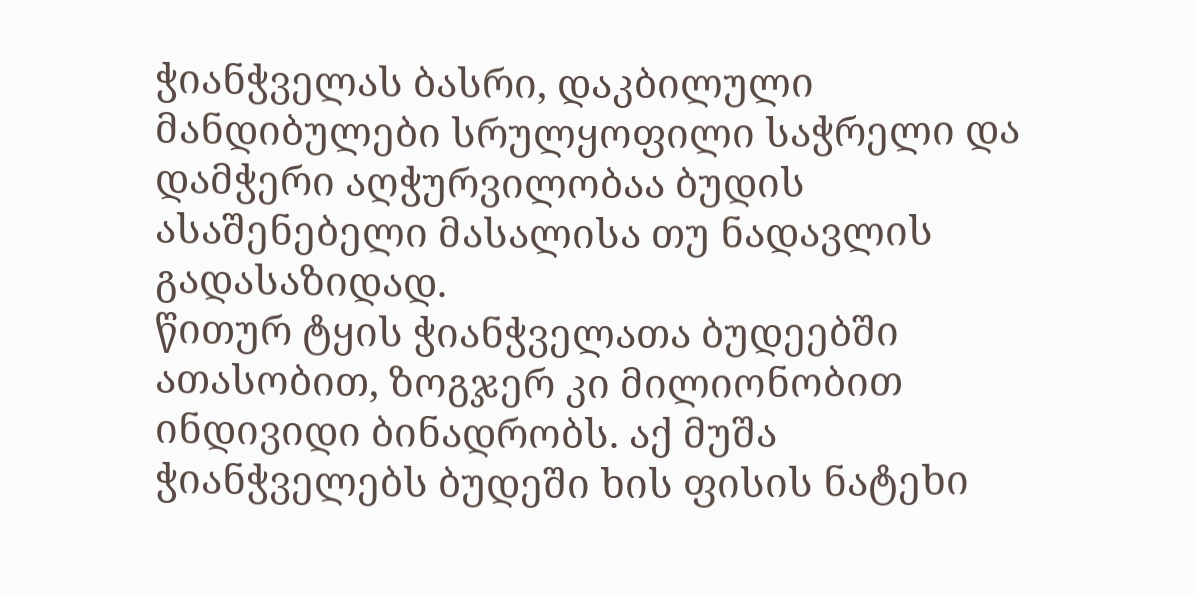ჭიანჭველას ბასრი, დაკბილული მანდიბულები სრულყოფილი საჭრელი და დამჭერი აღჭურვილობაა ბუდის ასაშენებელი მასალისა თუ ნადავლის გადასაზიდად.
წითურ ტყის ჭიანჭველათა ბუდეებში ათასობით, ზოგჯერ კი მილიონობით ინდივიდი ბინადრობს. აქ მუშა ჭიანჭველებს ბუდეში ხის ფისის ნატეხი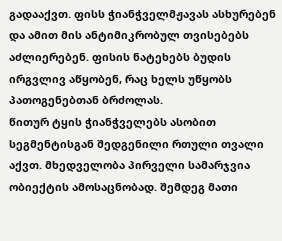გადააქვთ. ფისს ჭიანჭველმჟავას ასხურებენ და ამით მის ანტიმიკრობულ თვისებებს აძლიერებენ. ფისის ნატეხებს ბუდის ირგვლივ აწყობენ, რაც ხელს უწყობს პათოგენებთან ბრძოლას.
წითურ ტყის ჭიანჭველებს ასობით სეგმენტისგან შედგენილი რთული თვალი აქვთ. მხედველობა პირველი სამარჯვია ობიექტის ამოსაცნობად. შემდეგ მათი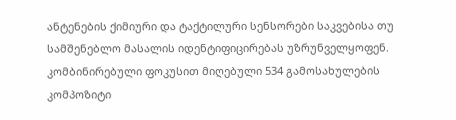ანტენების ქიმიური და ტაქტილური სენსორები საკვებისა თუ სამშენებლო მასალის იდენტიფიცირებას უზრუნველყოფენ. კომბინირებული ფოკუსით მიღებული 534 გამოსახულების კომპოზიტი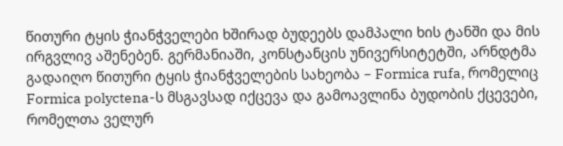წითური ტყის ჭიანჭველები ხშირად ბუდეებს დამპალი ხის ტანში და მის ირგვლივ აშენებენ. გერმანიაში, კონსტანცის უნივერსიტეტში, არნდტმა გადაიღო წითური ტყის ჭიანჭველების სახეობა – Formica rufa, რომელიც Formica polyctena-ს მსგავსად იქცევა და გამოავლინა ბუდობის ქცევები, რომელთა ველურ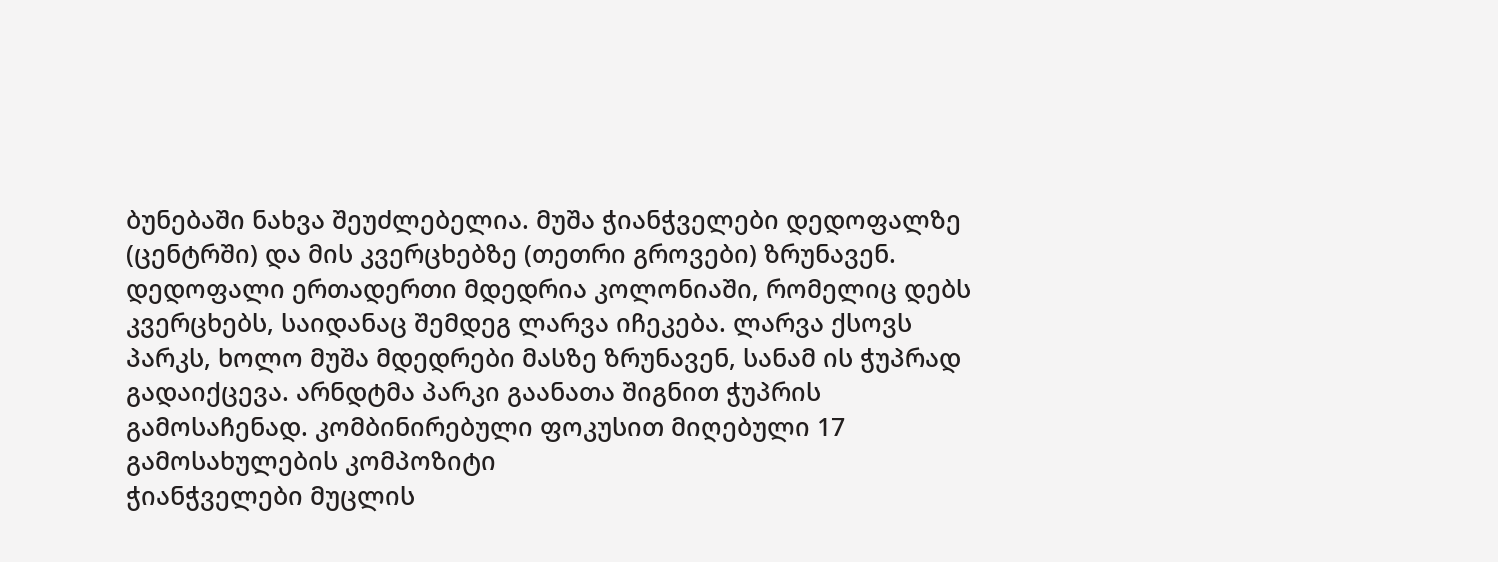ბუნებაში ნახვა შეუძლებელია. მუშა ჭიანჭველები დედოფალზე (ცენტრში) და მის კვერცხებზე (თეთრი გროვები) ზრუნავენ.
დედოფალი ერთადერთი მდედრია კოლონიაში, რომელიც დებს კვერცხებს, საიდანაც შემდეგ ლარვა იჩეკება. ლარვა ქსოვს პარკს, ხოლო მუშა მდედრები მასზე ზრუნავენ, სანამ ის ჭუპრად გადაიქცევა. არნდტმა პარკი გაანათა შიგნით ჭუპრის გამოსაჩენად. კომბინირებული ფოკუსით მიღებული 17 გამოსახულების კომპოზიტი
ჭიანჭველები მუცლის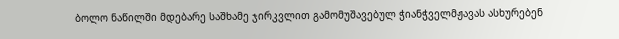ბოლო ნაწილში მდებარე საშხამე ჯირკვლით გამომუშავებულ ჭიანჭველმჟავას ასხურებენ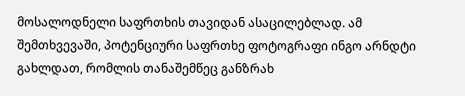მოსალოდნელი საფრთხის თავიდან ასაცილებლად. ამ შემთხვევაში, პოტენციური საფრთხე ფოტოგრაფი ინგო არნდტი გახლდათ, რომლის თანაშემწეც განზრახ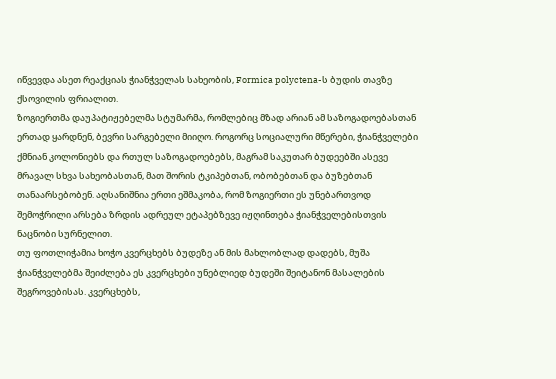იწვევდა ასეთ რეაქციას ჭიანჭველას სახეობის, Formica polyctena-ს ბუდის თავზე ქსოვილის ფრიალით.
ზოგიერთმა დაუპატიჟებელმა სტუმარმა, რომლებიც მზად არიან ამ საზოგადოებასთან ერთად ყარდნენ, ბევრი სარგებელი მიიღო. როგორც სოციალური მწერები, ჭიანჭველები ქმნიან კოლონიებს და რთულ საზოგადოებებს, მაგრამ საკუთარ ბუდეებში ასევე მრავალ სხვა სახეობასთან, მათ შორის ტკიპებთან, ობობებთან და ბუზებთან თანაარსებობენ. აღსანიშნია ერთი ეშმაკობა, რომ ზოგიერთი ეს უნებართვოდ შემოჭრილი არსება ზრდის ადრეულ ეტაპებზევე იჟღინთება ჭიანჭველებისთვის ნაცნობი სურნელით.
თუ ფოთლიჭამია ხოჭო კვერცხებს ბუდეზე ან მის მახლობლად დადებს, მუშა ჭიანჭველებმა შეიძლება ეს კვერცხები უნებლიედ ბუდეში შეიტანონ მასალების შეგროვებისას. კვერცხებს,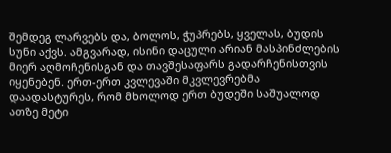შემდეგ ლარვებს და, ბოლოს, ჭუპრებს, ყველას, ბუდის სუნი აქვს. ამგვარად, ისინი დაცული არიან მასპინძლების მიერ აღმოჩენისგან და თავშესაფარს გადარჩენისთვის იყენებენ. ერთ-ერთ კვლევაში მკვლევრებმა დაადასტურეს, რომ მხოლოდ ერთ ბუდეში საშუალოდ ათზე მეტი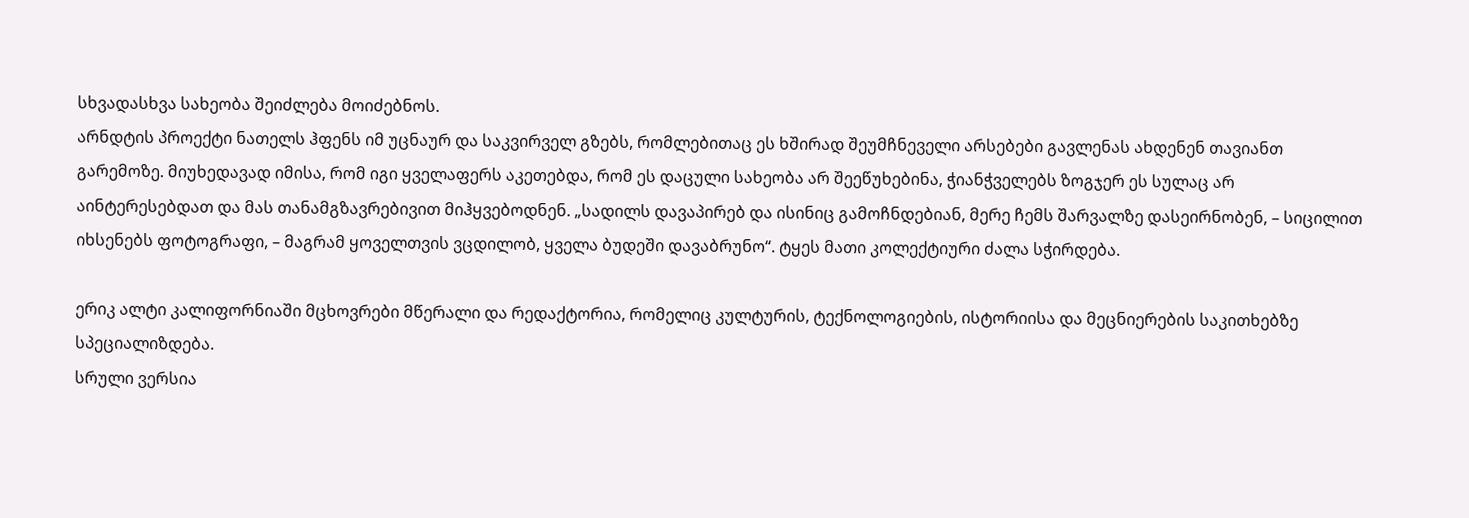სხვადასხვა სახეობა შეიძლება მოიძებნოს.
არნდტის პროექტი ნათელს ჰფენს იმ უცნაურ და საკვირველ გზებს, რომლებითაც ეს ხშირად შეუმჩნეველი არსებები გავლენას ახდენენ თავიანთ გარემოზე. მიუხედავად იმისა, რომ იგი ყველაფერს აკეთებდა, რომ ეს დაცული სახეობა არ შეეწუხებინა, ჭიანჭველებს ზოგჯერ ეს სულაც არ აინტერესებდათ და მას თანამგზავრებივით მიჰყვებოდნენ. „სადილს დავაპირებ და ისინიც გამოჩნდებიან, მერე ჩემს შარვალზე დასეირნობენ, – სიცილით იხსენებს ფოტოგრაფი, – მაგრამ ყოველთვის ვცდილობ, ყველა ბუდეში დავაბრუნო“. ტყეს მათი კოლექტიური ძალა სჭირდება.

ერიკ ალტი კალიფორნიაში მცხოვრები მწერალი და რედაქტორია, რომელიც კულტურის, ტექნოლოგიების, ისტორიისა და მეცნიერების საკითხებზე სპეციალიზდება.
სრული ვერსია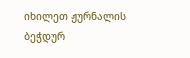იხილეთ ჟურნალის ბეჭდურ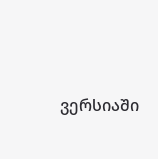ვერსიაში